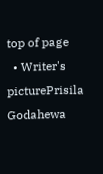top of page
  • Writer's picturePrisila Godahewa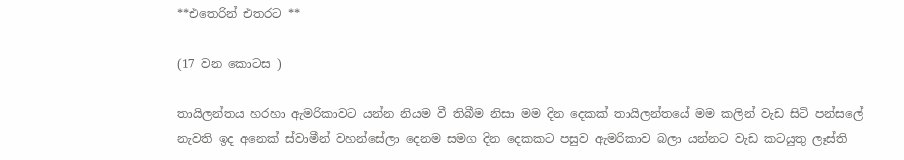**එතෙරින් එතරට **

(17 වන කොටස )

තායිලන්තය හරහා ඇමරිකාවට යන්න නියම වී තිබීම නිසා මම දින දෙකක් තායිලන්තයේ මම කලින් වැඩ සිටි පන්සලේ නැවති ඉද අනෙක් ස්වාමීන් වහන්සේලා දෙනම සමග දින දෙකකට පසුව ඇමරිකාව බලා යන්නට වැඩ කටයුතු ලෑස්ති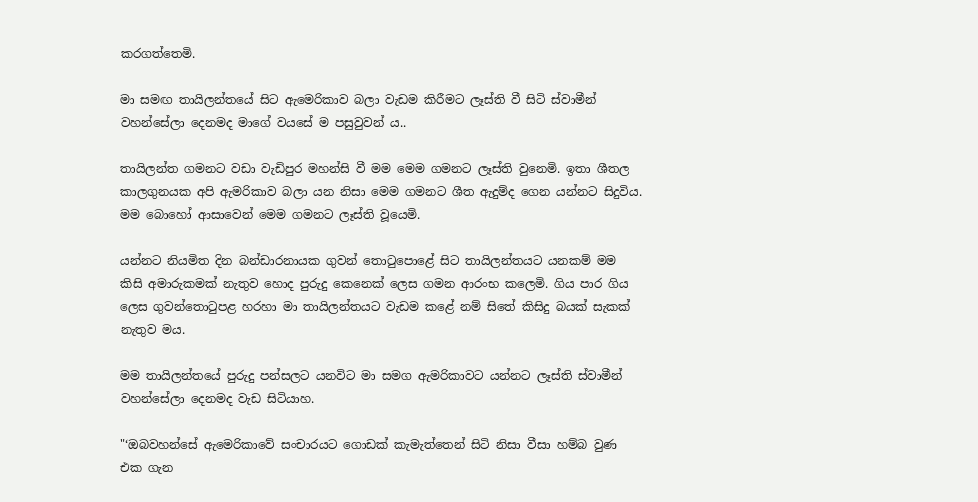කරගත්තෙමි.

මා සමඟ තායිලන්තයේ සිට ඇමෙරිකාව බලා වැඩම කිරීමට ලෑස්ති වී සිටි ස්වාමීන් වහන්සේලා දෙනමද මාගේ වයසේ ම පසුවුවන්‍ ය..

තායිලන්ත ගමනට වඩා වැඩිපුර මහන්සි වී මම මෙම ගමනට ලෑස්ති වුනෙමි. ඉතා ශීතල කාලගුනයක අපි ඇමරිකාව බලා යන නිසා මෙම ගමනට ශීත ඇදුම්ද ගෙන යන්නට සිදුවිය. මම බොහෝ ආසාවෙන් මෙම ගමනට ලෑස්ති වූයෙමි.

යන්නට නියමිත දින බන්ඩාරනායක ගුවන් තොටුපොළේ සිට තායිලන්තයට යනකම් මම කිසි අමාරුකමක් නැතුව හොද පුරුදු කෙනෙක් ලෙස ගමන ආරංභ කලෙමි. ගිය පාර ගිය ලෙස ගුවන්තොටුපළ හරහා මා තායිලන්තයට වැඩම කළේ නම් සිතේ කිසිදු බයක් සැකක් නැතුව මය.

මම තායිලන්තයේ පුරුදු පන්සලට යනවිට මා සමග ඇමරිකාවට යන්නට ලෑස්ති ස්වාමීන් වහන්සේලා දෙනමද වැඩ සිටියාහ.

"‘ඔබවහන්සේ ඇමෙරිකාවේ සංචාරයට ගොඩක් කැමැත්තෙන් සිටි නිසා වීසා හම්බ වුණ එක ගැන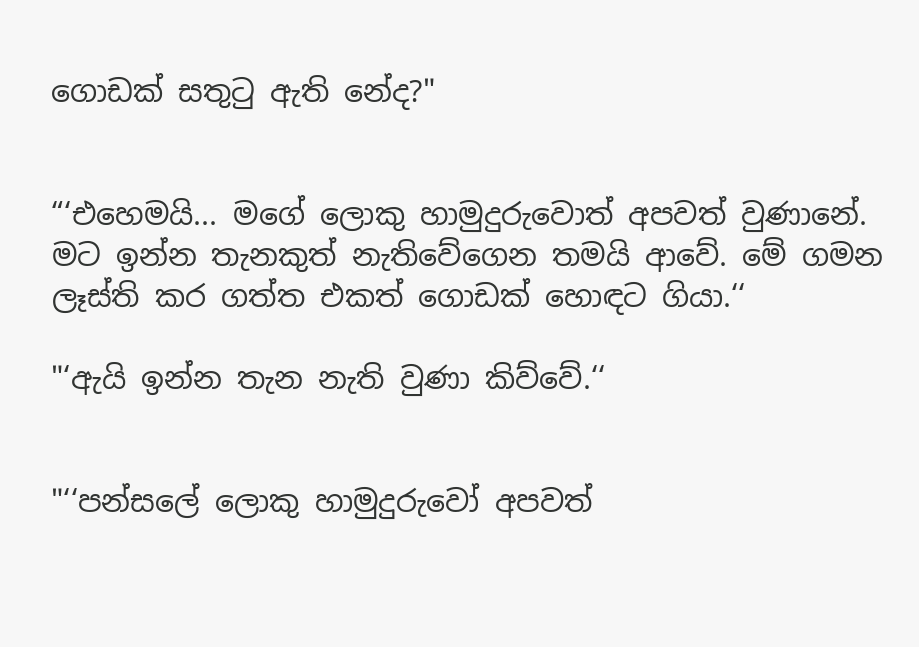ගොඩක් සතුටු ඇති නේද?"


“‘එහෙමයි... මගේ ලොකු හාමුදුරුවොත් අපවත් වුණානේ. මට ඉන්න තැනකුත් නැතිවේගෙන තමයි ආවේ. මේ ගමන ලෑස්ති කර ගත්ත එකත් ගොඩක් හොඳට ගියා.‘‘

"‘ඇයි ඉන්න තැන නැති වුණා කිව්වේ.‘‘


"‘‘පන්සලේ ලොකු හාමුදුරුවෝ අපවත්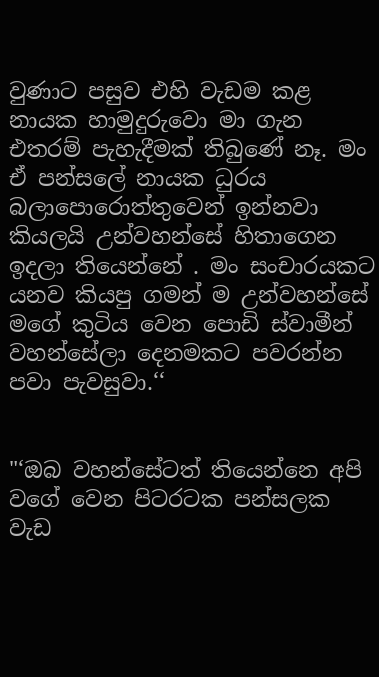වුණාට පසුව එහි වැඩම කළ නායක හාමුදුරුවො මා ගැන එතරම් පැහැදීමක් තිබුණේ නෑ. මං ඒ පන්සලේ නායක ධුරය බලාපොරොත්තුවෙන් ඉන්නවා කියලයි උන්වහන්සේ හිතාගෙන ඉදලා තියෙන්නේ . මං සංචාරයකට යනව කියපු ගමන් ම උන්වහන්සේ මගේ කුටිය වෙන පොඩි ස්වාමීන් වහන්සේලා දෙනමකට පවරන්න පවා පැවසුවා.‘‘


"‘ඔබ වහන්සේටත් තියෙන්නෙ අපි වගේ වෙන පිටරටක පන්සලක වැඩ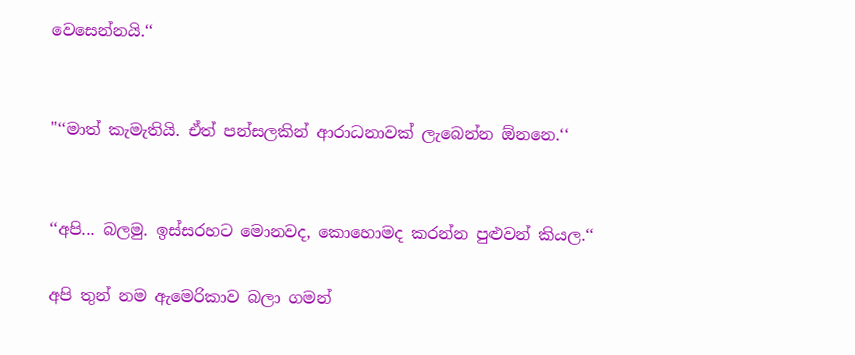වෙසෙන්නයි.‘‘


"‘‘මාත් කැමැතියි. ඒත් පන්සලකින් ආරාධනාවක් ලැබෙන්න ඕනනෙ.‘‘


‘‘අපි... බලමු. ඉස්සරහට මොනවද, කොහොමද කරන්න පුළුවන් කියල.‘‘

අපි තුන් නම ඇමෙරිකාව බලා ගමන්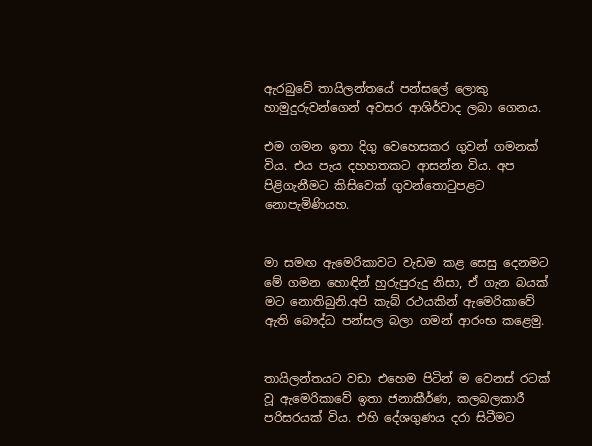ඇරබුවේ තායිලන්තයේ පන්සලේ ලොකු හාමුදුරුවන්ගෙන් අවසර ආශිර්වාද ලබා ගෙනය.

එම ගමන ඉතා දිගු වෙහෙසකර ගුවන් ගමනක් විය. එය පැය දහහතකට ආසන්න විය. අප පිළිගැනීමට කිසිවෙක් ගුවන්තොටුපළට නොපැමිණියහ.


මා සමඟ ඇමෙරිකාවට වැඩම කළ සෙසු දෙනමට මේ ගමන හොඳින් හුරුපුරුදු නිසා, ඒ ගැන බයක් මට නොතිබුනි.අපි කැබ් රථයකින් ඇමෙරිකාවේ ඇති බෞද්ධ පන්සල බලා ගමන් ආරංභ කළෙමු.


තායිලන්තයට වඩා එහෙම පිටින් ම වෙනස් රටක් වූ ඇමෙරිකාවේ ඉතා ජනාකීර්ණ, කලබලකාරී පරිසරයක් විය. එහි දේශගුණය දරා සිටීමට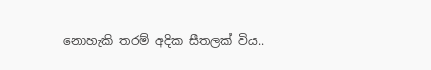නොහැකි තරම් අදික සීතලක් විය..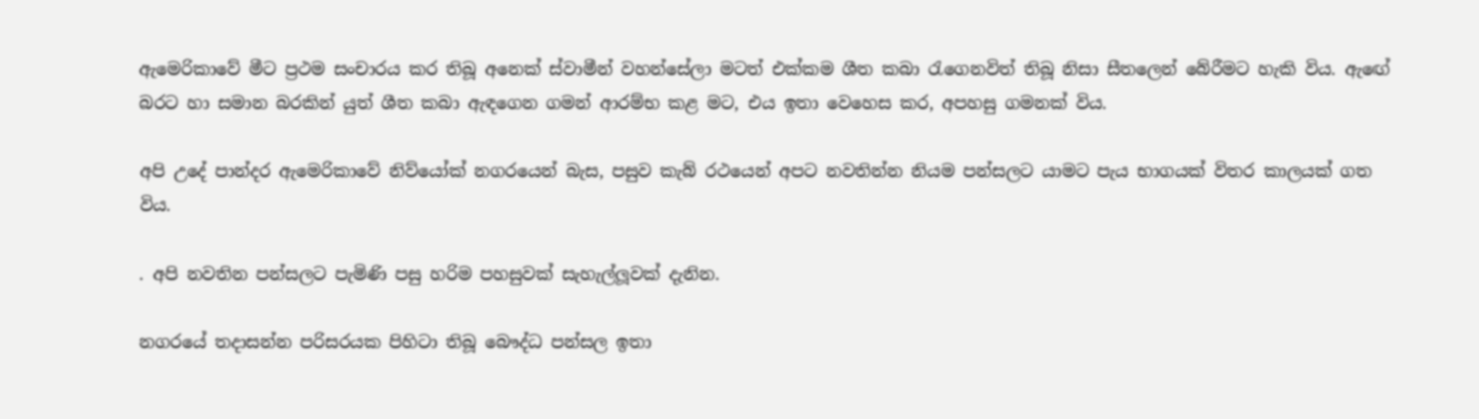ඇමෙරිකාවේ මීට ප්‍රථම සංචාරය කර තිබූ අනෙක් ස්වාමීන් වහන්සේලා මටත් එක්කම ශීත කබා රැගෙනවිත් තිබූ නිසා සීතලෙන් බේරීමට හැකි විය. ඇඟේ බරට හා සමාන බරකින් යුත් ශීත කබා ඇඳගෙන ගමන් ආරම්භ කළ මට, එය ඉතා වෙහෙස කර, අපහසු ගමනක් විය.

අපි උදේ පාන්දර ඇමෙරිකාවේ නිව්යෝක් නගරයෙන් බැස, පසුව කැබ් රථයෙන් අපට නවතින්න නියම පන්සලට යාමට පැය භාගයක් විතර කාලයක් ගත විය.

. අපි නවතින පන්සලට පැමිණි පසු හරිම පහසුවක් සැහැල්ලූවක් දැනින.

නගරයේ තදාසන්න පරිසරයක පිහිටා තිබූ බෞද්ධ පන්සල ඉතා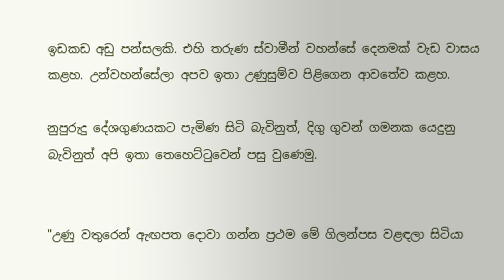ඉඩකඩ අඩු පන්සලකි. එහි තරුණ ස්වාමීන් වහන්සේ දෙනමක් වැඩ වාසය කළහ. උන්වහන්සේලා අපව ඉතා උණුසුම්ව පිළිගෙන ආවතේව කළහ.

නුපුරුදු දේශගුණයකට පැමිණ සිටි බැවිනුත්, දිගු ගුවන් ගමනක යෙදුනු බැවිනුත් අපි ඉතා තෙහෙට්ටුවෙන් පසු වුණෙමු.


"උණු වතුරෙන් ඇඟපත දොවා ගන්න ප්‍රථම මේ ගිලන්පස වළඳලා සිටියා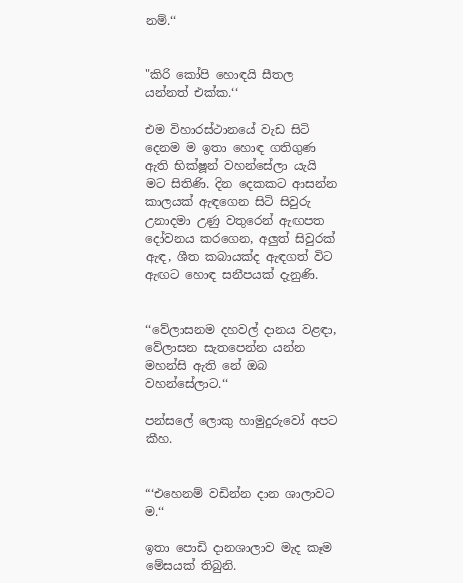නම්.‘‘


"කිරි කෝපි හොඳයි සීතල යන්නත් එක්ක.‘‘

එම විහාරස්ථානයේ වැඩ සිටි දෙනම ම ඉතා හොඳ ගතිගුණ ඇති භික්ෂූන් වහන්සේලා යැයි මට සිතිණි. දින දෙකකට ආසන්න කාලයක් ඇඳගෙන සිටි සිවුරු උනාදමා උණු වතුරෙන් ඇඟපත දෝවනය කරගෙන, අලුත් සිවුරක් ඇඳ, ශීත කබායක්ද ඇඳගත් විට ඇඟට හොඳ සනීපයක් දැනුණි.


‘‘වේලාසනම දහවල් දානය වළඳා, වේලාසන සැතපෙන්න යන්න මහන්සි ඇති නේ ඔබ වහන්සේලාට.‘‘

පන්සලේ ලොකු හාමුදුරුවෝ අපට කීහ.


“‘එහෙනම් වඩින්න දාන ශාලාවට ම.‘‘

ඉතා පොඩි දානශාලාව මැද කෑම මේසයක් තිබුනි.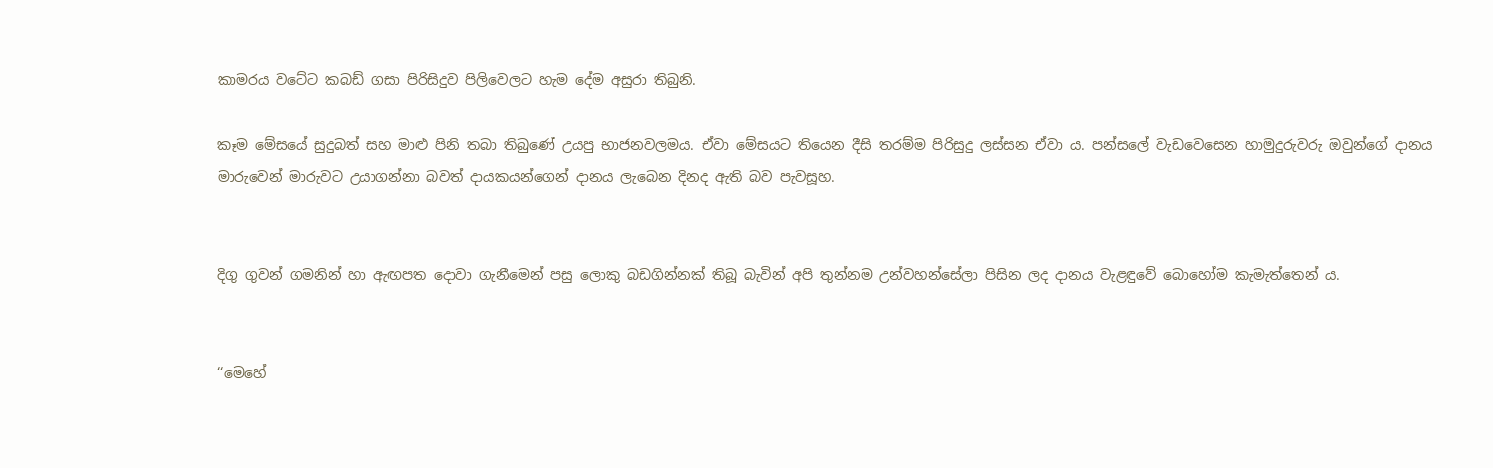කාමරය වටේට කබඩ් ගසා පිරිසිදුව පිලිවෙලට හැම දේම අසුරා තිබුනි.

කෑම මේසයේ සුදුබත් සහ මාළු පිනි තබා තිබුණේ උයපු භාජනවලමය. ඒවා මේසයට තියෙන දීසි තරම්ම පිරිසුදු ලස්සන ඒවා ය. පන්සලේ වැඩවෙසෙන හාමුදුරුවරු ඔවුන්ගේ දානය මාරුවෙන් මාරුවට උයාගන්නා බවත් දායකයන්ගෙන් දානය ලැබෙන දිනද ඇති බව පැවසූහ.


දිගු ගුවන් ගමනින් හා ඇඟපත දොවා ගැනීමෙන් පසු ලොකු බඩගින්නක් තිබූ බැවින් අපි තුන්නම උන්වහන්සේලා පිසින ලද දානය වැළඳුවේ බොහෝම කැමැත්තෙන් ය.


‘‘මෙහේ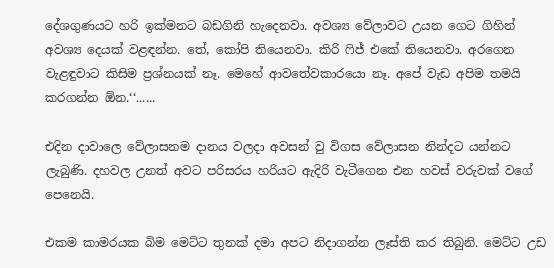දේශගුණයට හරි ඉක්මනට බඩගිනි හැදෙනවා. අවශ්‍ය වේලාවට උයන ගෙට ගිහින් අවශ්‍ය දෙයක් වළඳන්න. තේ, කෝපි තියෙනවා. කිරි ෆිජ් එකේ තියෙනවා. අරගෙන වැළඳුවාට කිසිම ප්‍රශ්නයක් නෑ. මෙහේ ආවතේවකාරයො නෑ. අපේ වැඩ අපිම තමයි කරගන්න ඕන.‘‘......

එදින දාවාලෙ වේලාසනම දානය වලදා අවසන් වු විගස වේලාසන නින්දට යන්නට ලැබුණි. දහවල උනත් අවට පරිසරය හරියට ඇදිරි වැටීගෙන එන හවස් වරුවක් වගේ පෙනෙයි.

එකම කාමරයක බිම මෙට්ට තුනක් දමා අපට නිදාගන්න ලෑස්ති කර තිබුනි. මෙට්ට උඩ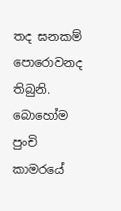තද ඝනකම් පොරොවනද තිබුනි. බොහෝම පුංචි කාමරයේ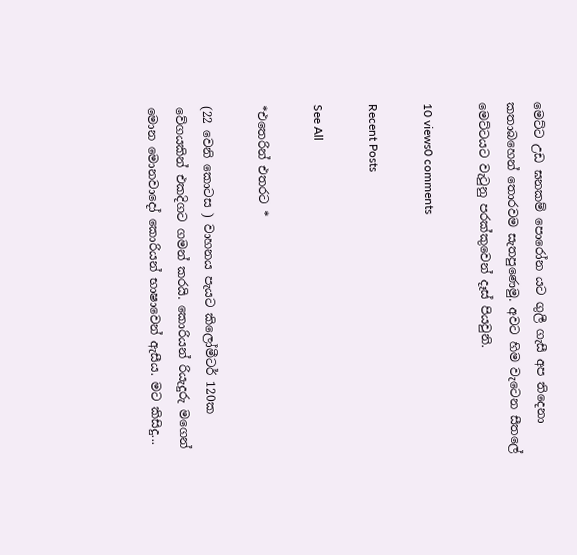මෙට්ට උඩ ඝනකම් පොරෝන යට ගුලී ගැසී අප තිදෙනා කතාබහෙන් තොරවම සැතපුණෙමු. අවට හිම වැටෙන සීතලේ මෙට්ටයට වැටුනු පරක්කුවෙන් දෑස් පියවුනි.

10 views0 comments

Recent Posts

See All

*එතෙරින් එතරට *

(22 වෙනි කොටස ) වාහනය පැයට කිලෝමීටර් 120ක වේගයකින් එකදිගට ගමන් කරයි. කොරියන් රියැදුරු මගෙන් මොන මොනවාදෝ කොරියන් භාෂාවෙන් ඇසීය. මට කිසිදු...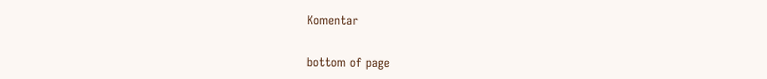Komentar


bottom of page